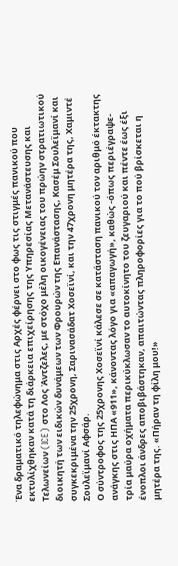Ένα δραματικό τηλεφώνημα στις Αρχές φέρνει στο φως τις στιγμές πανικού που εκτυλίχθηκαν κατά τη διάρκεια επιχείρησης της Υπηρεσίας Μετανάστευσης και Τελωνείων (ICE) στο Λος Άντζελες, με στόχο μέλη οικογένειας του πρώην στρατιωτικού διοικητή των ειδικών δυνάμεων των Φρουρών της Επανάστασης, Κασέμ Σουλεϊμανί και συγκεκριμένα την 25χρονη, Σαρινασάδατ Χοσεϊνί, και την 47χρονη μητέρα της, Χαμιντέ Σουλεϊμανί Αφσάρ.
Ο σύντροφος της 25χρονης Χοσεϊνί κάλεσε σε κατάσταση πανικού τον αριθμό έκτακτης ανάγκης στις ΗΠΑ «911», κάνοντας λόγο για «απαγωγή», καθώς -όπως περιέγραψε- τρία μαύρα οχήματα περικύκλωσαν το αυτοκίνητο του ζευγαριού και πέντε έως έξι ένοπλοι άνδρες αποβιβάστηκαν, απαιτώντας πληροφορίες για το πού βρίσκεται η μητέρα της. «Πήραν τη φίλη μου!»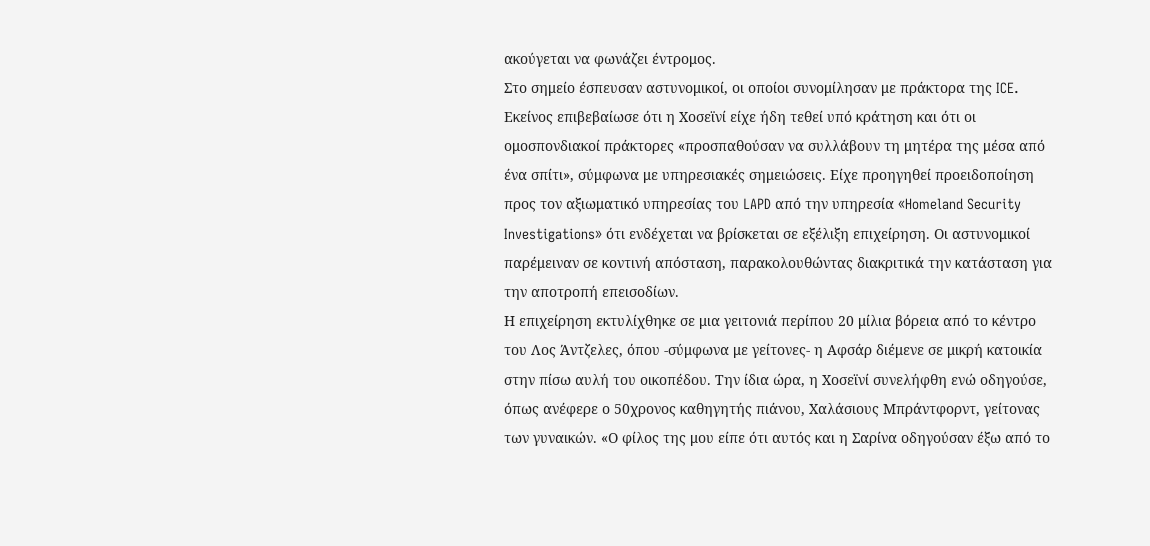ακούγεται να φωνάζει έντρομος.
Στο σημείο έσπευσαν αστυνομικοί, οι οποίοι συνομίλησαν με πράκτορα της ICE. Εκείνος επιβεβαίωσε ότι η Χοσεϊνί είχε ήδη τεθεί υπό κράτηση και ότι οι ομοσπονδιακοί πράκτορες «προσπαθούσαν να συλλάβουν τη μητέρα της μέσα από ένα σπίτι», σύμφωνα με υπηρεσιακές σημειώσεις. Είχε προηγηθεί προειδοποίηση προς τον αξιωματικό υπηρεσίας του LAPD από την υπηρεσία «Homeland Security Investigations» ότι ενδέχεται να βρίσκεται σε εξέλιξη επιχείρηση. Οι αστυνομικοί παρέμειναν σε κοντινή απόσταση, παρακολουθώντας διακριτικά την κατάσταση για την αποτροπή επεισοδίων.
Η επιχείρηση εκτυλίχθηκε σε μια γειτονιά περίπου 20 μίλια βόρεια από το κέντρο του Λος Άντζελες, όπου -σύμφωνα με γείτονες- η Αφσάρ διέμενε σε μικρή κατοικία στην πίσω αυλή του οικοπέδου. Την ίδια ώρα, η Χοσεϊνί συνελήφθη ενώ οδηγούσε, όπως ανέφερε ο 50χρονος καθηγητής πιάνου, Χαλάσιους Μπράντφορντ, γείτονας των γυναικών. «Ο φίλος της μου είπε ότι αυτός και η Σαρίνα οδηγούσαν έξω από το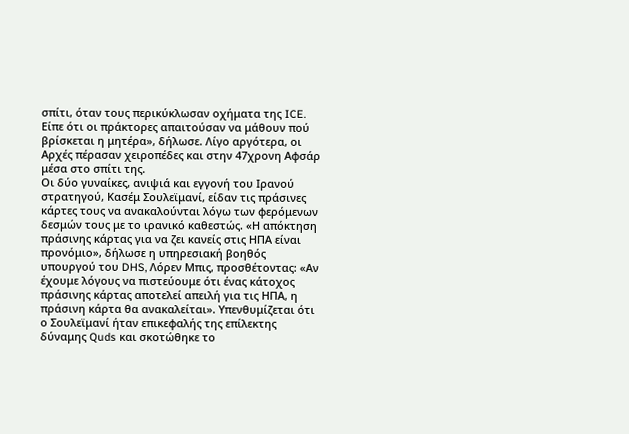σπίτι, όταν τους περικύκλωσαν οχήματα της ICE. Είπε ότι οι πράκτορες απαιτούσαν να μάθουν πού βρίσκεται η μητέρα», δήλωσε. Λίγο αργότερα, οι Αρχές πέρασαν χειροπέδες και στην 47χρονη Αφσάρ μέσα στο σπίτι της.
Οι δύο γυναίκες, ανιψιά και εγγονή του Ιρανού στρατηγού, Κασέμ Σουλεϊμανί, είδαν τις πράσινες κάρτες τους να ανακαλούνται λόγω των φερόμενων δεσμών τους με το ιρανικό καθεστώς. «Η απόκτηση πράσινης κάρτας για να ζει κανείς στις ΗΠΑ είναι προνόμιο», δήλωσε η υπηρεσιακή βοηθός υπουργού του DHS, Λόρεν Μπις, προσθέτοντας: «Αν έχουμε λόγους να πιστεύουμε ότι ένας κάτοχος πράσινης κάρτας αποτελεί απειλή για τις ΗΠΑ, η πράσινη κάρτα θα ανακαλείται». Υπενθυμίζεται ότι ο Σουλεϊμανί ήταν επικεφαλής της επίλεκτης δύναμης Quds και σκοτώθηκε το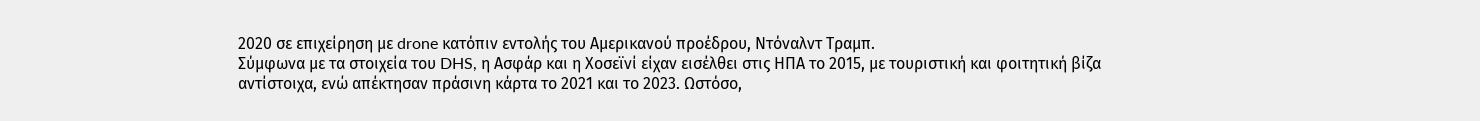2020 σε επιχείρηση με drone κατόπιν εντολής του Αμερικανού προέδρου, Ντόναλντ Τραμπ.
Σύμφωνα με τα στοιχεία του DHS, η Ασφάρ και η Χοσεϊνί είχαν εισέλθει στις ΗΠΑ το 2015, με τουριστική και φοιτητική βίζα αντίστοιχα, ενώ απέκτησαν πράσινη κάρτα το 2021 και το 2023. Ωστόσο,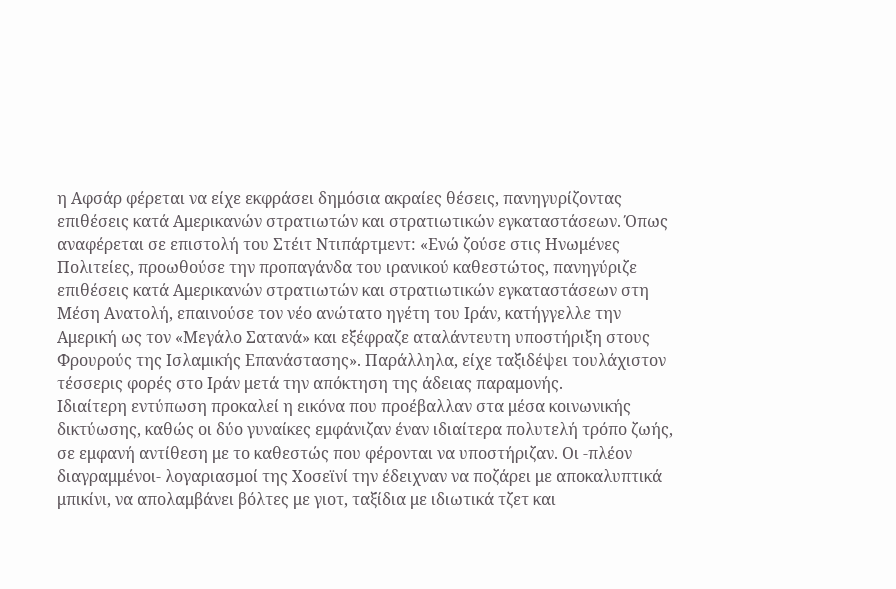η Αφσάρ φέρεται να είχε εκφράσει δημόσια ακραίες θέσεις, πανηγυρίζοντας επιθέσεις κατά Αμερικανών στρατιωτών και στρατιωτικών εγκαταστάσεων. Όπως αναφέρεται σε επιστολή του Στέιτ Ντιπάρτμεντ: «Ενώ ζούσε στις Ηνωμένες Πολιτείες, προωθούσε την προπαγάνδα του ιρανικού καθεστώτος, πανηγύριζε επιθέσεις κατά Αμερικανών στρατιωτών και στρατιωτικών εγκαταστάσεων στη Μέση Ανατολή, επαινούσε τον νέο ανώτατο ηγέτη του Ιράν, κατήγγελλε την Αμερική ως τον «Μεγάλο Σατανά» και εξέφραζε αταλάντευτη υποστήριξη στους Φρουρούς της Ισλαμικής Επανάστασης». Παράλληλα, είχε ταξιδέψει τουλάχιστον τέσσερις φορές στο Ιράν μετά την απόκτηση της άδειας παραμονής.
Ιδιαίτερη εντύπωση προκαλεί η εικόνα που προέβαλλαν στα μέσα κοινωνικής δικτύωσης, καθώς οι δύο γυναίκες εμφάνιζαν έναν ιδιαίτερα πολυτελή τρόπο ζωής, σε εμφανή αντίθεση με το καθεστώς που φέρονται να υποστήριζαν. Οι -πλέον διαγραμμένοι- λογαριασμοί της Χοσεϊνί την έδειχναν να ποζάρει με αποκαλυπτικά μπικίνι, να απολαμβάνει βόλτες με γιοτ, ταξίδια με ιδιωτικά τζετ και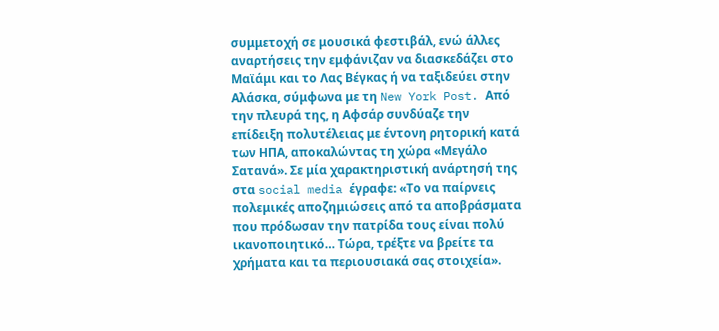συμμετοχή σε μουσικά φεστιβάλ, ενώ άλλες αναρτήσεις την εμφάνιζαν να διασκεδάζει στο Μαϊάμι και το Λας Βέγκας ή να ταξιδεύει στην Αλάσκα, σύμφωνα με τη New York Post. Από την πλευρά της, η Αφσάρ συνδύαζε την επίδειξη πολυτέλειας με έντονη ρητορική κατά των ΗΠΑ, αποκαλώντας τη χώρα «Μεγάλο Σατανά». Σε μία χαρακτηριστική ανάρτησή της στα social media έγραφε: «Το να παίρνεις πολεμικές αποζημιώσεις από τα αποβράσματα που πρόδωσαν την πατρίδα τους είναι πολύ ικανοποιητικό… Τώρα, τρέξτε να βρείτε τα χρήματα και τα περιουσιακά σας στοιχεία».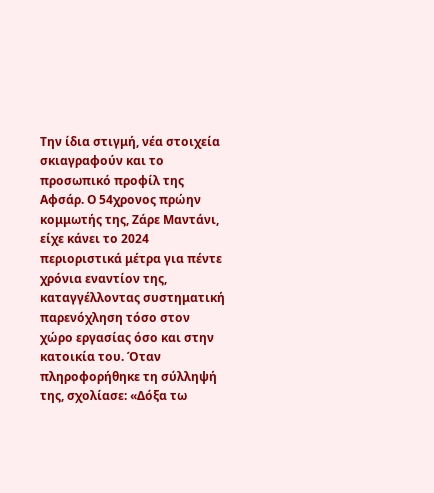Την ίδια στιγμή, νέα στοιχεία σκιαγραφούν και το προσωπικό προφίλ της Αφσάρ. Ο 54χρονος πρώην κομμωτής της, Ζάρε Μαντάνι, είχε κάνει το 2024 περιοριστικά μέτρα για πέντε χρόνια εναντίον της, καταγγέλλοντας συστηματική παρενόχληση τόσο στον χώρο εργασίας όσο και στην κατοικία του. Όταν πληροφορήθηκε τη σύλληψή της, σχολίασε: «Δόξα τω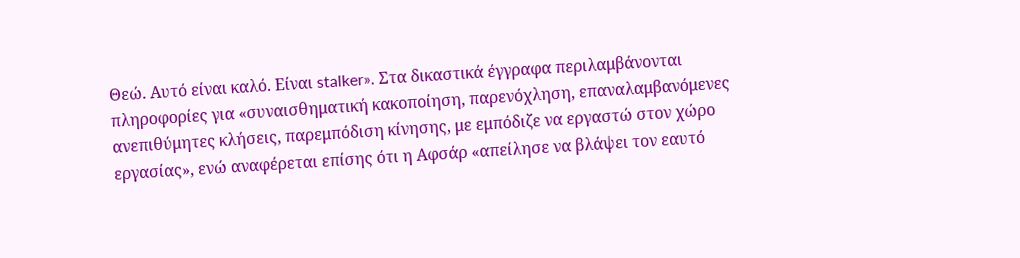Θεώ. Αυτό είναι καλό. Είναι stalker». Στα δικαστικά έγγραφα περιλαμβάνονται πληροφορίες για «συναισθηματική κακοποίηση, παρενόχληση, επαναλαμβανόμενες ανεπιθύμητες κλήσεις, παρεμπόδιση κίνησης, με εμπόδιζε να εργαστώ στον χώρο εργασίας», ενώ αναφέρεται επίσης ότι η Αφσάρ «απείλησε να βλάψει τον εαυτό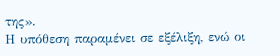της».
Η υπόθεση παραμένει σε εξέλιξη, ενώ οι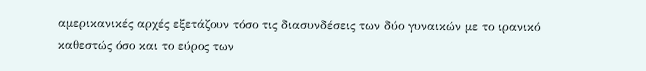αμερικανικές αρχές εξετάζουν τόσο τις διασυνδέσεις των δύο γυναικών με το ιρανικό καθεστώς όσο και το εύρος των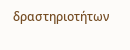δραστηριοτήτων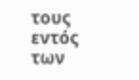τους εντός των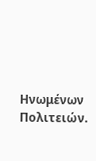Ηνωμένων Πολιτειών.